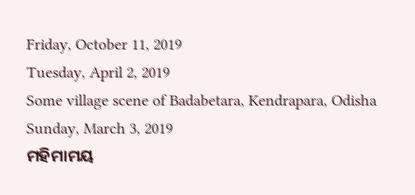Friday, October 11, 2019
Tuesday, April 2, 2019
Some village scene of Badabetara, Kendrapara, Odisha
Sunday, March 3, 2019
ମହିମାମୟ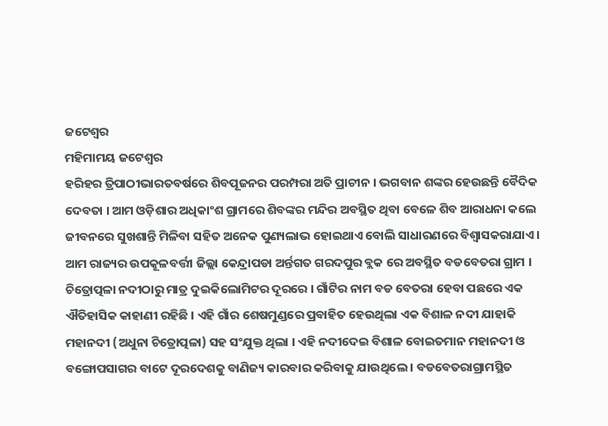ଜଟେଶ୍ବର
ମହିମାମୟ ଜଟେଶ୍ବର
ହରିହର ତ୍ରିପାଠୀଭାରତବର୍ଷରେ ଶିବପୂଜନର ପରମ୍ପରା ଅତି ପ୍ରାଚୀନ । ଭଗବାନ ଶଙ୍କର ହେଉଛନ୍ତି ବୈଦିକ ଦେବତା । ଆମ ଓଡ଼ିଶାର ଅଧିକାଂଶ ଗ୍ରାମରେ ଶିବଙ୍କର ମନ୍ଦିର ଅବସ୍ଥିତ ଥିବା ବେଳେ ଶିବ ଆରାଧନା କଲେ ଜୀବନରେ ସୁଖଶାନ୍ତି ମିଳିବା ସହିତ ଅନେକ ପୁଣ୍ୟଲାଭ ହୋଇଥାଏ ବୋଲି ସାଧାରଣରେ ବିଶ୍ୱାସକରାଯାଏ । ଆମ ରାଜ୍ୟର ଉପକୂଳବର୍ତ୍ତୀ ଜିଲ୍ଲା କେନ୍ଦ୍ରାପଡା ଅର୍ନ୍ତଗତ ଗରଦପୁର ବ୍ଲକ ରେ ଅବସ୍ଥିତ ବଡବେତରା ଗ୍ରାମ । ଚିତ୍ରୋତ୍ପଳା ନଦୀଠାରୁ ମାତ୍ର ଦୁଇକିଲୋମିଟର ଦୂରରେ । ଗାଁଟିର ନାମ ବଡ ବେତରା ହେବା ପଛରେ ଏକ ଐତିହାସିକ କାହାଣୀ ରହିଛି । ଏହି ଗାଁର ଶେଷମୁଣ୍ଡରେ ପ୍ରବାହିତ ହେଉଥିଲା ଏକ ବିଶାଳ ନଦୀ ଯାହାକି ମହାନଦୀ (ଅଧୁନା ଚିତ୍ରୋତ୍ପଳା) ସହ ସଂଯୁକ୍ତ ଥିଲା । ଏହି ନଦୀଦେଇ ବିଶାଳ ବୋଇତମାନ ମହାନଦୀ ଓ ବଙ୍ଗୋପସାଗର ବାଟେ ଦୂରଦେଶକୁ ବାଣିଜ୍ୟ କାରବାର କରିବାକୁ ଯାଉଥିଲେ । ବଡବେତରାଗ୍ରାମସ୍ଥିତ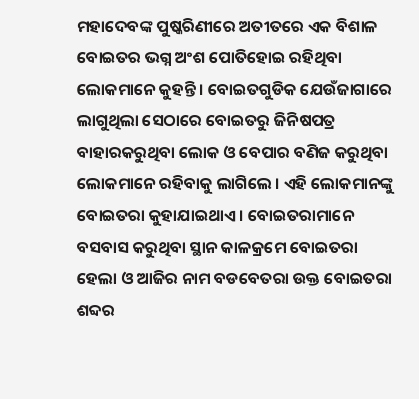ମହାଦେବଙ୍କ ପୁଷ୍କରିଣୀରେ ଅତୀତରେ ଏକ ବିଶାଳ ବୋଇତର ଭଗ୍ନ ଅଂଶ ପୋତିହୋଇ ରହିଥିବା ଲୋକମାନେ କୁହନ୍ତି । ବୋଇତଗୁଡିକ ଯେଉଁଜାଗାରେ ଲାଗୁଥିଲା ସେଠାରେ ବୋଇତରୁ ଜିନିଷପତ୍ର ବାହାରକରୁଥିବା ଲୋକ ଓ ବେପାର ବଣିଜ କରୁଥିବା ଲୋକମାନେ ରହିବାକୁ ଲାଗିଲେ । ଏହି ଲୋକମାନଙ୍କୁ ବୋଇତରା କୁହାଯାଇଥାଏ । ବୋଇତରାମାନେ ବସବାସ କରୁଥିବା ସ୍ଥାନ କାଳକ୍ରମେ ବୋଇତରା ହେଲା ଓ ଆଜିର ନାମ ବଡବେତରା ଉକ୍ତ ବୋଇତରା ଶବ୍ଦର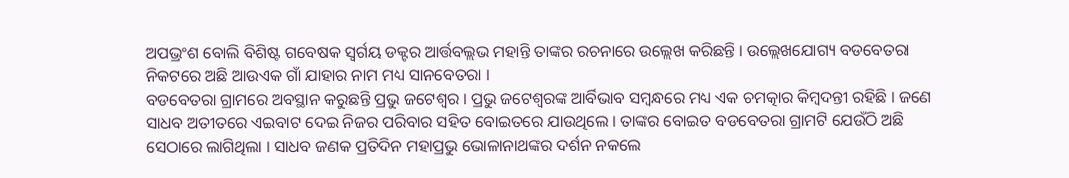ଅପଭ୍ରଂଶ ବୋଲି ବିଶିଷ୍ଟ ଗବେଷକ ସ୍ବର୍ଗୟ ଡକ୍ଟର ଆର୍ତ୍ତବଲ୍ଲଭ ମହାନ୍ତି ତାଙ୍କର ରଚନାରେ ଉଲ୍ଲେଖ କରିଛନ୍ତି । ଉଲ୍ଲେଖଯୋଗ୍ୟ ବଡବେତରା ନିକଟରେ ଅଛି ଆଉଏକ ଗାଁ ଯାହାର ନାମ ମଧ୍ୟ ସାନବେତରା ।
ବଡବେତରା ଗ୍ରାମରେ ଅବସ୍ଥାନ କରୁଛନ୍ତି ପ୍ରଭୁ ଜଟେଶ୍ୱର । ପ୍ରଭୁ ଜଟେଶ୍ୱରଙ୍କ ଆର୍ବିଭାବ ସମ୍ବନ୍ଧରେ ମଧ୍ୟ ଏକ ଚମତ୍କାର କିମ୍ବଦନ୍ତୀ ରହିଛି । ଜଣେ ସାଧବ ଅତୀତରେ ଏଇବାଟ ଦେଇ ନିଜର ପରିବାର ସହିତ ବୋଇତରେ ଯାଉଥିଲେ । ତାଙ୍କର ବୋଇତ ବଡବେତରା ଗ୍ରାମଟି ଯେଉଁଠି ଅଛି ସେଠାରେ ଲାଗିଥିଲା । ସାଧବ ଜଣକ ପ୍ରତିଦିନ ମହାପ୍ରଭୁ ଭୋଳାନାଥଙ୍କର ଦର୍ଶନ ନକଲେ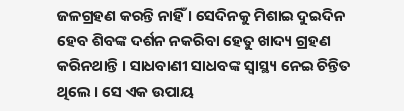ଜଳଗ୍ରହଣ କରନ୍ତି ନାହିଁ । ସେଦିନକୁ ମିଶାଇ ଦୁଇଦିନ ହେବ ଶିବଙ୍କ ଦର୍ଶନ ନକରିବା ହେତୁ ଖାଦ୍ୟ ଗ୍ରହଣ କରିନଥାନ୍ତି । ସାଧବାଣୀ ସାଧବଙ୍କ ସ୍ୱାସ୍ଥ୍ୟ ନେଇ ଚିନ୍ତିତ ଥିଲେ । ସେ ଏକ ଉପାୟ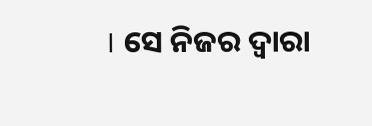। ସେ ନିଜର ଦ୍ୱାରା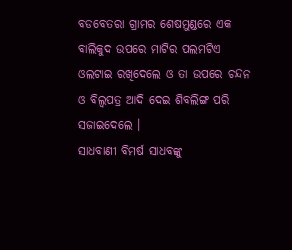ବଡବେତରା ଗ୍ରାମର ଶେଷମୁଣ୍ଡରେ ଏକ ବାଲିକୁଦ ଉପରେ ମାଟିର ପଲମଟିଏ ଓଲଟାଇ ରଖିଦେଲେ ଓ ତା ଉପରେ ଚନ୍ଦନ ଓ ବିଲ୍ୱପତ୍ର ଆଦି ଦେଇ ଶିବଲିଙ୍ଗ ପରି ସଜାଇଦେଲେ ।
ସାଧବାଣୀ ବିମର୍ଷ ସାଧବଙ୍କୁ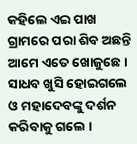କହିଲେ ଏଇ ପାଖ ଗ୍ରାମରେ ପରା ଶିବ ଅଛନ୍ତି ଆମେ ଏତେ ଖୋଜୁଛେ । ସାଧବ ଖୁସି ହୋଇଗଲେ ଓ ମହାଦେବଙ୍କୁ ଦର୍ଶନ କରିବାକୁ ଗଲେ ।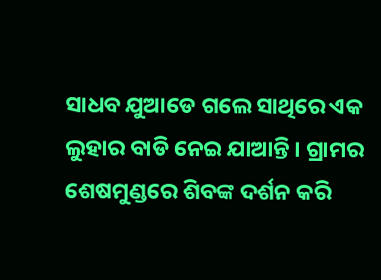ସାଧବ ଯୁଆଡେ ଗଲେ ସାଥିରେ ଏକ ଲୁହାର ବାଡି ନେଇ ଯାଆନ୍ତି । ଗ୍ରାମର ଶେଷମୁଣ୍ଡରେ ଶିବଙ୍କ ଦର୍ଶନ କରି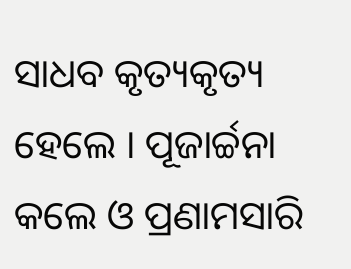ସାଧବ କୃତ୍ୟକୃତ୍ୟ ହେଲେ । ପୂଜାର୍ଚ୍ଚନା କଲେ ଓ ପ୍ରଣାମସାରି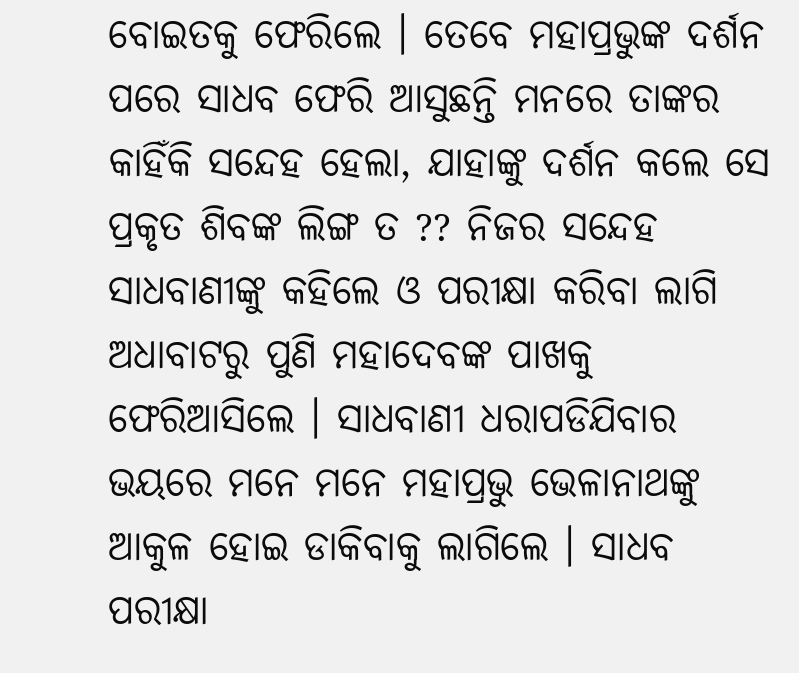ବୋଇତକୁ ଫେରିଲେ । ତେବେ ମହାପ୍ରଭୁଙ୍କ ଦର୍ଶନ ପରେ ସାଧବ ଫେରି ଆସୁଛନ୍ତି ମନରେ ତାଙ୍କର କାହିଁକି ସନ୍ଦେହ ହେଲା, ଯାହାଙ୍କୁ ଦର୍ଶନ କଲେ ସେ ପ୍ରକୃତ ଶିବଙ୍କ ଲିଙ୍ଗ ତ ?? ନିଜର ସନ୍ଦେହ ସାଧବାଣୀଙ୍କୁ କହିଲେ ଓ ପରୀକ୍ଷା କରିବା ଲାଗି ଅଧାବାଟରୁ ପୁଣି ମହାଦେବଙ୍କ ପାଖକୁ ଫେରିଆସିଲେ । ସାଧବାଣୀ ଧରାପଡିଯିବାର ଭୟରେ ମନେ ମନେ ମହାପ୍ରଭୁ ଭେଳାନାଥଙ୍କୁ ଆକୁଳ ହୋଇ ଡାକିବାକୁ ଲାଗିଲେ । ସାଧବ ପରୀକ୍ଷା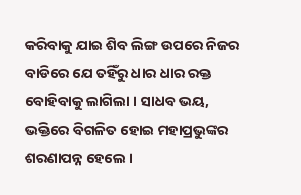କରିବାକୁ ଯାଇ ଶିବ ଲିଙ୍ଗ ଉପରେ ନିଜର ବାଡିରେ ଯେ ତହିଁରୁ ଧାର ଧାର ରକ୍ତ ବୋହିବାକୁ ଲାଗିଲା । ସାଧବ ଭୟ, ଭକ୍ତିରେ ବିଗଳିତ ହୋଇ ମହାପ୍ରଭୁଙ୍କର ଶରଣାପନ୍ନ ହେଲେ ।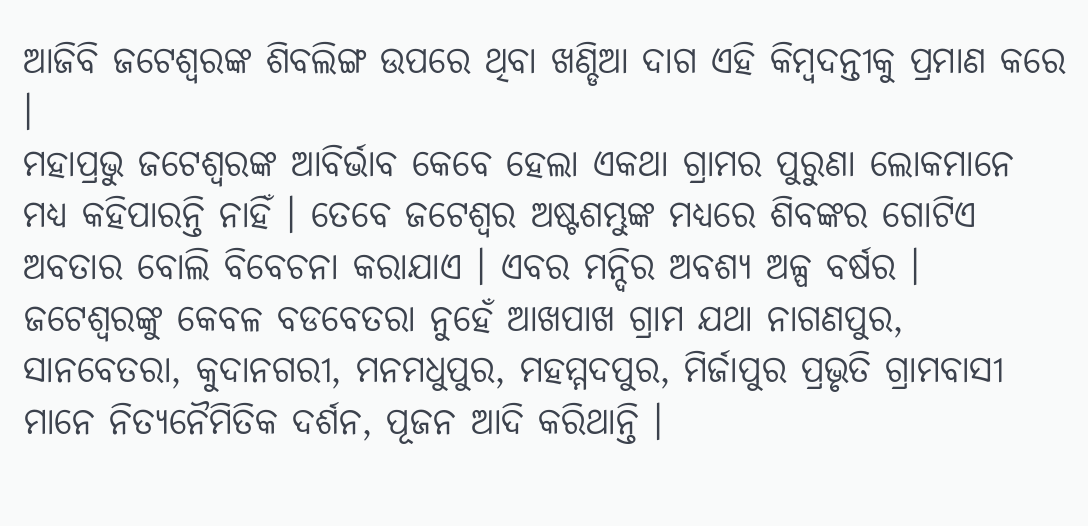ଆଜିବି ଜଟେଶ୍ୱରଙ୍କ ଶିବଲିଙ୍ଗ ଉପରେ ଥିବା ଖଣ୍ଡିଆ ଦାଗ ଏହି କିମ୍ବଦନ୍ତୀକୁ ପ୍ରମାଣ କରେ ।
ମହାପ୍ରଭୁ ଜଟେଶ୍ବରଙ୍କ ଆବିର୍ଭାବ କେବେ ହେଲା ଏକଥା ଗ୍ରାମର ପୁରୁଣା ଲୋକମାନେ ମଧ୍ୟ କହିପାରନ୍ତି ନାହିଁ । ତେବେ ଜଟେଶ୍ୱର ଅଷ୍ଟଶମ୍ଭୁଙ୍କ ମଧ୍ୟରେ ଶିବଙ୍କର ଗୋଟିଏ ଅବତାର ବୋଲି ବିବେଚନା କରାଯାଏ । ଏବର ମନ୍ଦିର ଅବଶ୍ୟ ଅଳ୍ପ ବର୍ଷର । ଜଟେଶ୍ୱରଙ୍କୁ କେବଳ ବଡବେତରା ନୁହେଁ ଆଖପାଖ ଗ୍ରାମ ଯଥା ନାଗଣପୁର, ସାନବେତରା, କୁଦାନଗରୀ, ମନମଧୁପୁର, ମହମ୍ମଦପୁର, ମିର୍ଜାପୁର ପ୍ରଭୃତି ଗ୍ରାମବାସୀ ମାନେ ନିତ୍ୟନୈମିତିକ ଦର୍ଶନ, ପୂଜନ ଆଦି କରିଥାନ୍ତି ।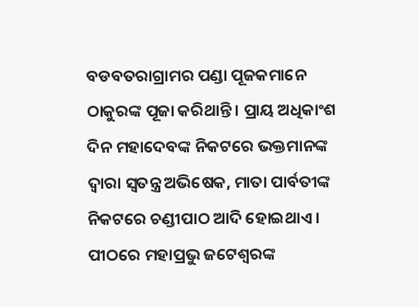ବଡବତରାଗ୍ରାମର ପଣ୍ଡା ପୂଜକମାନେ ଠାକୁରଙ୍କ ପୂଜା କରିଥାନ୍ତି । ପ୍ରାୟ ଅଧିକାଂଶ ଦିନ ମହାଦେବଙ୍କ ନିକଟରେ ଭକ୍ତମାନଙ୍କ ଦ୍ୱାରା ସ୍ୱତନ୍ତ୍ର ଅଭିଷେକ, ମାତା ପାର୍ବତୀଙ୍କ ନିକଟରେ ଚଣ୍ଡୀପାଠ ଆଦି ହୋଇଥାଏ । ପୀଠରେ ମହାପ୍ରଭୁ ଜଟେଶ୍ବରଙ୍କ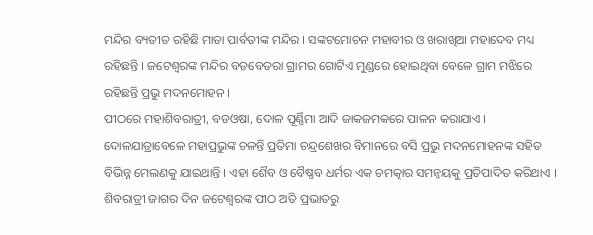ମନ୍ଦିର ବ୍ୟତୀତ ରହିଛି ମାତା ପାର୍ବତୀଙ୍କ ମନ୍ଦିର । ସଙ୍କଟମୋଚନ ମହାବୀର ଓ ଖରାଖିଆ ମହାଦେବ ମଧ୍ୟ ରହିଛନ୍ତି । ଜଟେଶ୍ୱରଙ୍କ ମନ୍ଦିର ବଡବେତରା ଗ୍ରାମର ଗୋଟିଏ ମୁଣ୍ଡରେ ହୋଇଥିବା ବେଳେ ଗ୍ରାମ ମଝିରେ ରହିଛନ୍ତି ପ୍ରଭୁ ମଦନମୋହନ ।
ପୀଠରେ ମହାଶିବରାତ୍ରୀ, ବଡଓଷା, ଦୋଳ ପୂର୍ଣ୍ଣିମା ଆଦି ଜାକଜମକରେ ପାଳନ କରାଯାଏ । ଦୋଳଯାତ୍ରାବେଳେ ମହାପ୍ରଭୁଙ୍କ ଚଳନ୍ତି ପ୍ରତିମା ଚନ୍ଦ୍ରଶେଖର ବିମାନରେ ବସି ପ୍ରଭୁ ମଦନମୋହନଙ୍କ ସହିତ ବିଭିନ୍ନ ମେଲଣକୁ ଯାଇଥାନ୍ତି । ଏହା ଶୈବ ଓ ବୈଷ୍ଣବ ଧର୍ମର ଏକ ଚମତ୍କାର ସମନ୍ୱୟକୁ ପ୍ରତିପାଦିତ କରିଥାଏ । ଶିବରାତ୍ରୀ ଜାଗର ଦିନ ଜଟେଶ୍ବରଙ୍କ ପୀଠ ଅତି ପ୍ରଭାତରୁ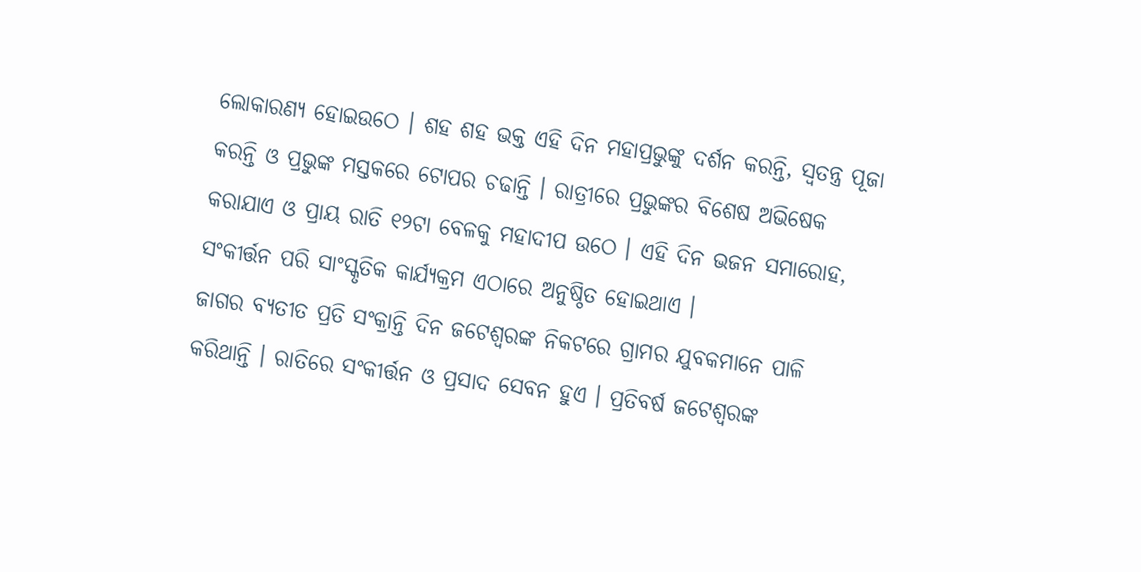ଲୋକାରଣ୍ୟ ହୋଇଉଠେ । ଶହ ଶହ ଭକ୍ତ ଏହି ଦିନ ମହାପ୍ରଭୁଙ୍କୁ ଦର୍ଶନ କରନ୍ତି, ସ୍ୱତନ୍ତ୍ର ପୂଜା କରନ୍ତି ଓ ପ୍ରଭୁଙ୍କ ମସ୍ତକରେ ଟୋପର ଚଢାନ୍ତି । ରାତ୍ରୀରେ ପ୍ରଭୁଙ୍କର ବିଶେଷ ଅଭିଷେକ କରାଯାଏ ଓ ପ୍ରାୟ ରାତି ୧୨ଟା ବେଳକୁ ମହାଦୀପ ଉଠେ । ଏହି ଦିନ ଭଜନ ସମାରୋହ, ସଂକୀର୍ତ୍ତନ ପରି ସାଂସ୍କୃତିକ କାର୍ଯ୍ୟକ୍ରମ ଏଠାରେ ଅନୁଷ୍ଠିତ ହୋଇଥାଏ ।
ଜାଗର ବ୍ୟତୀତ ପ୍ରତି ସଂକ୍ରାନ୍ତି ଦିନ ଜଟେଶ୍ୱରଙ୍କ ନିକଟରେ ଗ୍ରାମର ଯୁବକମାନେ ପାଳି କରିଥାନ୍ତି । ରାତିରେ ସଂକୀର୍ତ୍ତନ ଓ ପ୍ରସାଦ ସେବନ ହୁଏ । ପ୍ରତିବର୍ଷ ଜଟେଶ୍ୱରଙ୍କ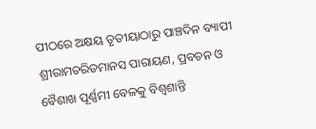ପୀଠରେ ଅକ୍ଷୟ ତୃତୀୟାଠାରୁ ପାଞ୍ଚଦିନ ବ୍ୟାପୀ ଶ୍ରୀରାମଚରିତମାନସ ପାରାୟଣ, ପ୍ରବଚନ ଓ ବୈଶାଖ ପୂର୍ଣ୍ଣମୀ ବେଳକୁ ବିଶ୍ୱଶାନ୍ତି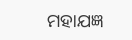ମହାଯଜ୍ଞ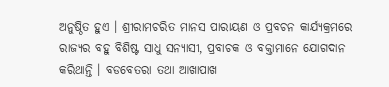ଅନୁଷ୍ଠିତ ହୁଏ । ଶ୍ରୀରାମଚରିତ ମାନସ ପାରାୟଣ ଓ ପ୍ରବଚନ କାର୍ଯ୍ୟକ୍ରମରେ ରାଜ୍ୟର ବହୁ ବିଶିଷ୍ଟ ସାଧୁ ସନ୍ୟାସୀ, ପ୍ରବାଚକ ଓ ବକ୍ତାମାନେ ଯୋଗଦାନ କରିଥାନ୍ତି । ବଡବେତରା ତଥା ଆଖାପାଖ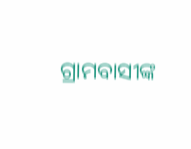ଗ୍ରାମବାସୀଙ୍କ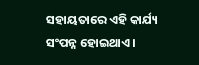ସହାୟତାରେ ଏହି କାର୍ଯ୍ୟ ସଂପନ୍ନ ହୋଇଥାଏ ।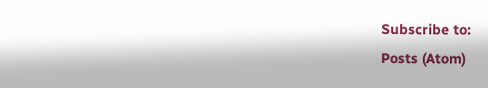Subscribe to:
Posts (Atom)